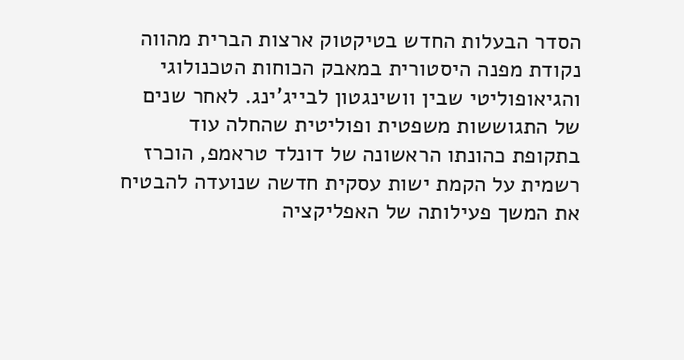הסדר הבעלות החדש בטיקטוק ארצות הברית מהווה נקודת מפנה היסטורית במאבק הכוחות הטכנולוגי והגיאופוליטי שבין וושינגטון לבייג'ינג. לאחר שנים של התגוששות משפטית ופוליטית שהחלה עוד בתקופת כהונתו הראשונה של דונלד טראמפ, הוכרז רשמית על הקמת ישות עסקית חדשה שנועדה להבטיח את המשך פעילותה של האפליקציה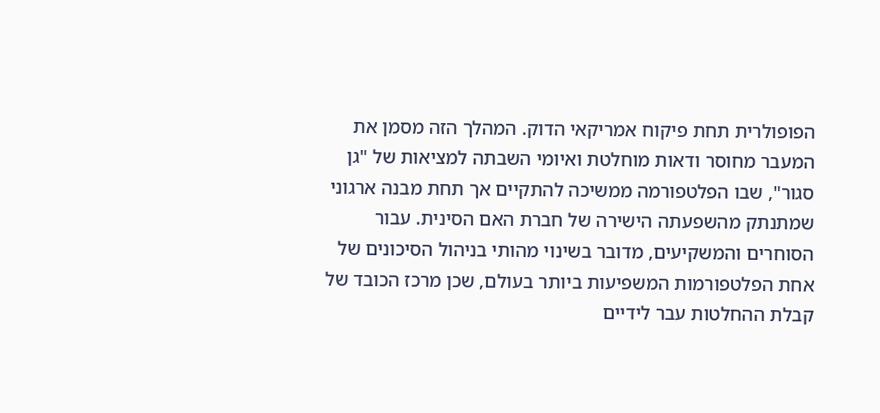הפופולרית תחת פיקוח אמריקאי הדוק. המהלך הזה מסמן את המעבר מחוסר ודאות מוחלטת ואיומי השבתה למציאות של "גן סגור", שבו הפלטפורמה ממשיכה להתקיים אך תחת מבנה ארגוני שמתנתק מהשפעתה הישירה של חברת האם הסינית. עבור הסוחרים והמשקיעים, מדובר בשינוי מהותי בניהול הסיכונים של אחת הפלטפורמות המשפיעות ביותר בעולם, שכן מרכז הכובד של קבלת ההחלטות עבר לידיים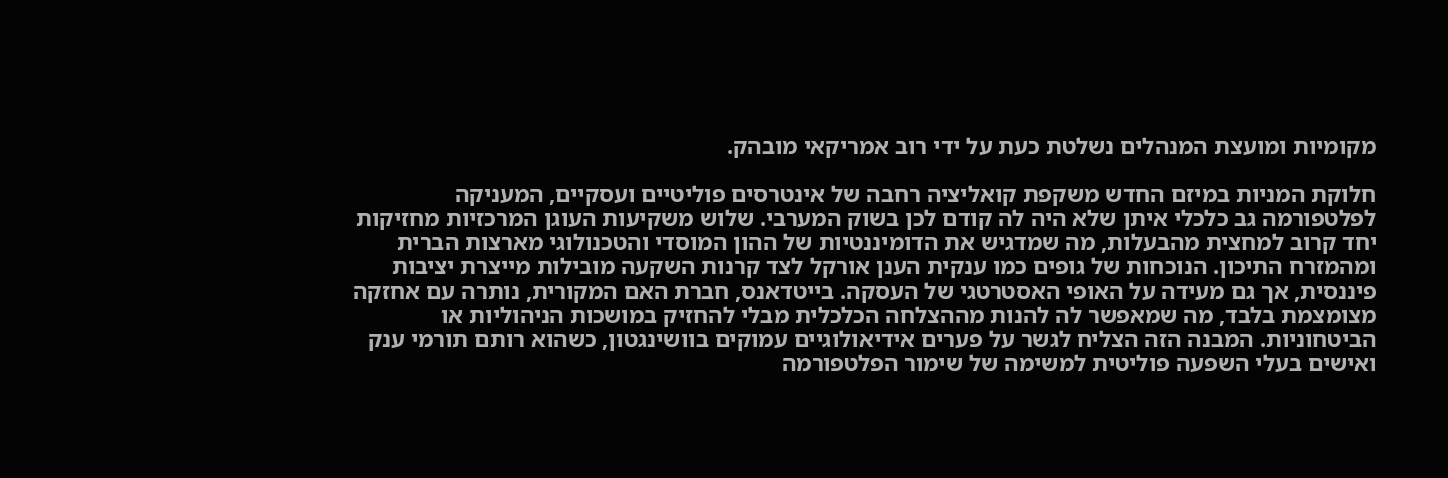מקומיות ומועצת המנהלים נשלטת כעת על ידי רוב אמריקאי מובהק.

חלוקת המניות במיזם החדש משקפת קואליציה רחבה של אינטרסים פוליטיים ועסקיים, המעניקה לפלטפורמה גב כלכלי איתן שלא היה לה קודם לכן בשוק המערבי. שלוש משקיעות העוגן המרכזיות מחזיקות יחד קרוב למחצית מהבעלות, מה שמדגיש את הדומיננטיות של ההון המוסדי והטכנולוגי מארצות הברית ומהמזרח התיכון. הנוכחות של גופים כמו ענקית הענן אורקל לצד קרנות השקעה מובילות מייצרת יציבות פיננסית, אך גם מעידה על האופי האסטרטגי של העסקה. בייטדאנס, חברת האם המקורית, נותרה עם אחזקה מצומצמת בלבד, מה שמאפשר לה להנות מההצלחה הכלכלית מבלי להחזיק במושכות הניהוליות או הביטחוניות. המבנה הזה הצליח לגשר על פערים אידיאולוגיים עמוקים בוושינגטון, כשהוא רותם תורמי ענק ואישים בעלי השפעה פוליטית למשימה של שימור הפלטפורמה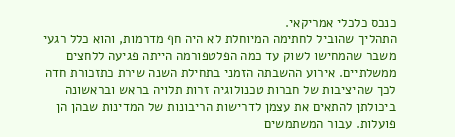כנכס כלכלי אמריקאי.
התהליך שהוביל לחתימה המיוחלת לא היה חף מדרמות, והוא כלל רגעי משבר שהמחישו לשוק עד כמה הפלטפורמה הייתה פגיעה ללחצים ממשלתיים. אירוע ההשבתה הזמני בתחילת השנה שירת כתזכורת חדה לכך שהיציבות של חברות טכנולוגיה זרות תלויה בראש ובראשונה ביכולתן להתאים את עצמן לדרישות הריבונות של המדינות שבהן הן פועלות. עבור המשתמשים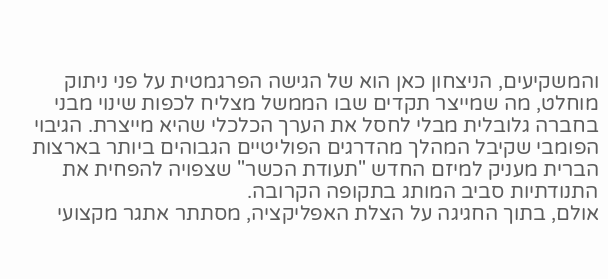והמשקיעים, הניצחון כאן הוא של הגישה הפרגמטית על פני ניתוק מוחלט, מה שמייצר תקדים שבו הממשל מצליח לכפות שינוי מבני בחברה גלובלית מבלי לחסל את הערך הכלכלי שהיא מייצרת. הגיבוי הפומבי שקיבל המהלך מהדרגים הפוליטיים הגבוהים ביותר בארצות הברית מעניק למיזם החדש "תעודת הכשר" שצפויה להפחית את התנודתיות סביב המותג בתקופה הקרובה.
אולם, בתוך החגיגה על הצלת האפליקציה, מסתתר אתגר מקצועי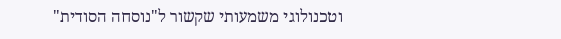וטכנולוגי משמעותי שקשור ל"נוסחה הסודית"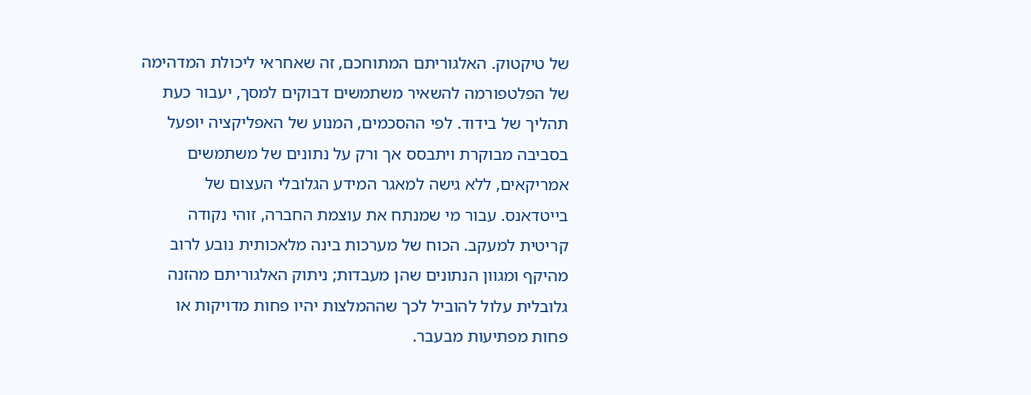של טיקטוק. האלגוריתם המתוחכם, זה שאחראי ליכולת המדהימה של הפלטפורמה להשאיר משתמשים דבוקים למסך, יעבור כעת תהליך של בידוד. לפי ההסכמים, המנוע של האפליקציה יופעל בסביבה מבוקרת ויתבסס אך ורק על נתונים של משתמשים אמריקאים, ללא גישה למאגר המידע הגלובלי העצום של בייטדאנס. עבור מי שמנתח את עוצמת החברה, זוהי נקודה קריטית למעקב. הכוח של מערכות בינה מלאכותית נובע לרוב מהיקף ומגוון הנתונים שהן מעבדות; ניתוק האלגוריתם מהזנה גלובלית עלול להוביל לכך שההמלצות יהיו פחות מדויקות או פחות מפתיעות מבעבר.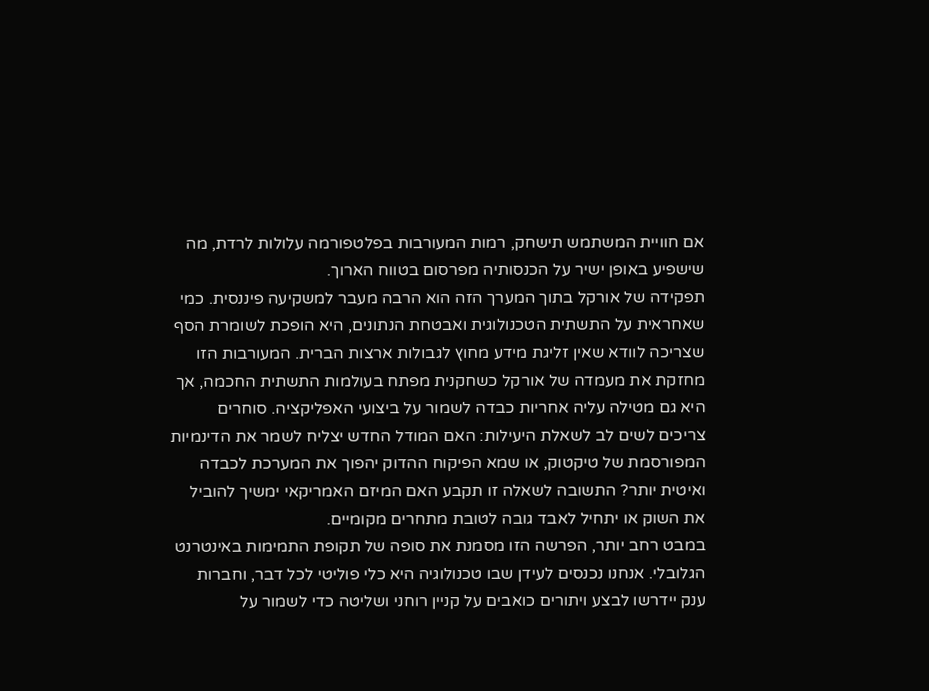אם חוויית המשתמש תישחק, רמות המעורבות בפלטפורמה עלולות לרדת, מה שישפיע באופן ישיר על הכנסותיה מפרסום בטווח הארוך.
תפקידה של אורקל בתוך המערך הזה הוא הרבה מעבר למשקיעה פיננסית. כמי שאחראית על התשתית הטכנולוגית ואבטחת הנתונים, היא הופכת לשומרת הסף שצריכה לוודא שאין זליגת מידע מחוץ לגבולות ארצות הברית. המעורבות הזו מחזקת את מעמדה של אורקל כשחקנית מפתח בעולמות התשתית החכמה, אך היא גם מטילה עליה אחריות כבדה לשמור על ביצועי האפליקציה. סוחרים צריכים לשים לב לשאלת היעילות: האם המודל החדש יצליח לשמר את הדינמיות המפורסמת של טיקטוק, או שמא הפיקוח ההדוק יהפוך את המערכת לכבדה ואיטית יותר? התשובה לשאלה זו תקבע האם המיזם האמריקאי ימשיך להוביל את השוק או יתחיל לאבד גובה לטובת מתחרים מקומיים.
במבט רחב יותר, הפרשה הזו מסמנת את סופה של תקופת התמימות באינטרנט הגלובלי. אנחנו נכנסים לעידן שבו טכנולוגיה היא כלי פוליטי לכל דבר, וחברות ענק יידרשו לבצע ויתורים כואבים על קניין רוחני ושליטה כדי לשמור על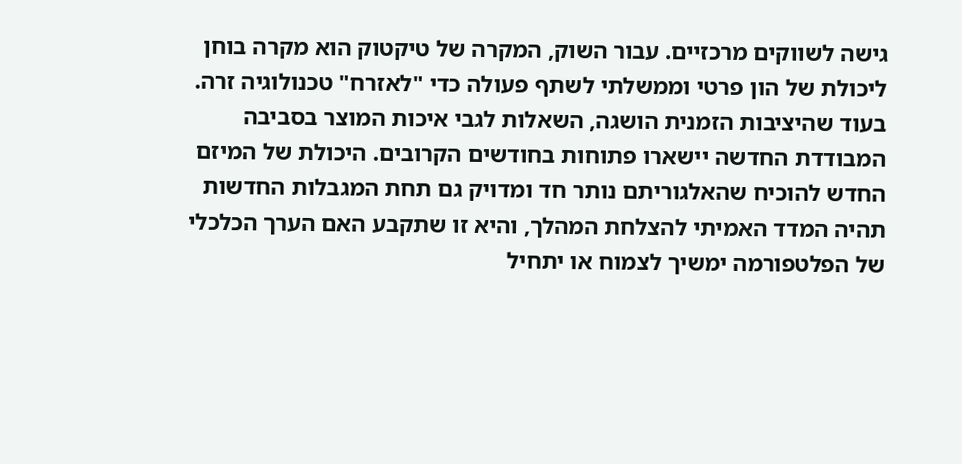גישה לשווקים מרכזיים. עבור השוק, המקרה של טיקטוק הוא מקרה בוחן ליכולת של הון פרטי וממשלתי לשתף פעולה כדי "לאזרח" טכנולוגיה זרה. בעוד שהיציבות הזמנית הושגה, השאלות לגבי איכות המוצר בסביבה המבודדת החדשה יישארו פתוחות בחודשים הקרובים. היכולת של המיזם החדש להוכיח שהאלגוריתם נותר חד ומדויק גם תחת המגבלות החדשות תהיה המדד האמיתי להצלחת המהלך, והיא זו שתקבע האם הערך הכלכלי של הפלטפורמה ימשיך לצמוח או יתחיל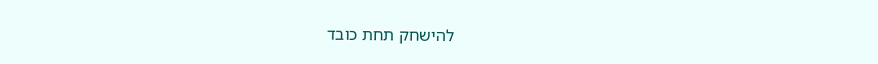להישחק תחת כובד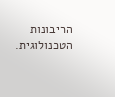הריבונות הטכנולוגית.